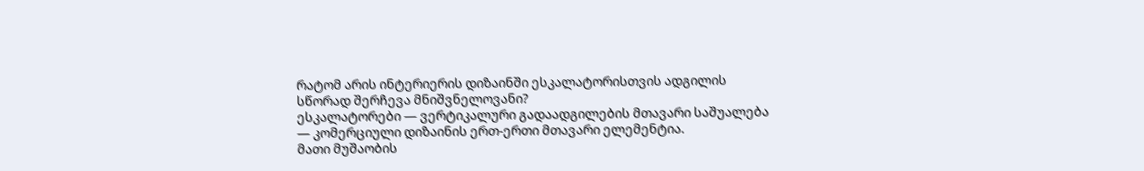რატომ არის ინტერიერის დიზაინში ესკალატორისთვის ადგილის სწორად შერჩევა მნიშვნელოვანი?
ესკალატორები — ვერტიკალური გადაადგილების მთავარი საშუალება — კომერციული დიზაინის ერთ-ერთი მთავარი ელემენტია.
მათი მუშაობის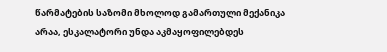წარმატების საზომი მხოლოდ გამართული მექანიკა არაა, ესკალატორი უნდა აკმაყოფილებდეს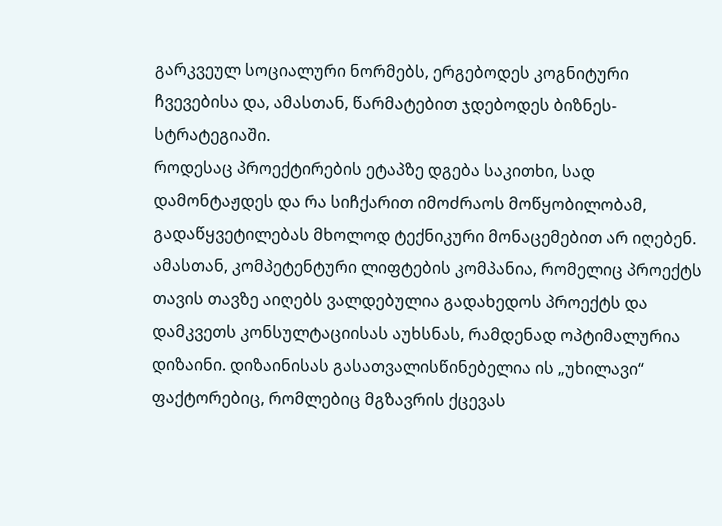გარკვეულ სოციალური ნორმებს, ერგებოდეს კოგნიტური ჩვევებისა და, ამასთან, წარმატებით ჯდებოდეს ბიზნეს-სტრატეგიაში.
როდესაც პროექტირების ეტაპზე დგება საკითხი, სად დამონტაჟდეს და რა სიჩქარით იმოძრაოს მოწყობილობამ, გადაწყვეტილებას მხოლოდ ტექნიკური მონაცემებით არ იღებენ. ამასთან, კომპეტენტური ლიფტების კომპანია, რომელიც პროექტს თავის თავზე აიღებს ვალდებულია გადახედოს პროექტს და დამკვეთს კონსულტაციისას აუხსნას, რამდენად ოპტიმალურია დიზაინი. დიზაინისას გასათვალისწინებელია ის „უხილავი“ ფაქტორებიც, რომლებიც მგზავრის ქცევას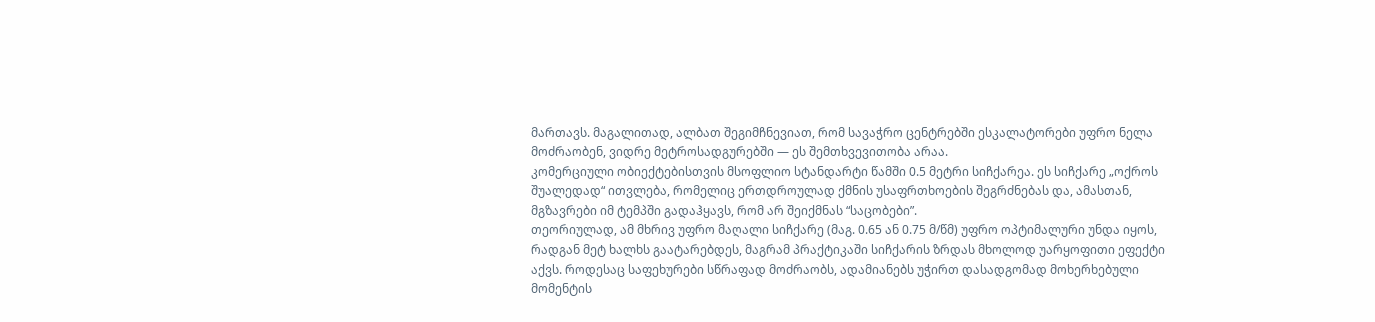მართავს. მაგალითად, ალბათ შეგიმჩნევიათ, რომ სავაჭრო ცენტრებში ესკალატორები უფრო ნელა მოძრაობენ, ვიდრე მეტროსადგურებში — ეს შემთხვევითობა არაა.
კომერციული ობიექტებისთვის მსოფლიო სტანდარტი წამში 0.5 მეტრი სიჩქარეა. ეს სიჩქარე „ოქროს შუალედად“ ითვლება, რომელიც ერთდროულად ქმნის უსაფრთხოების შეგრძნებას და, ამასთან, მგზავრები იმ ტემპში გადაჰყავს, რომ არ შეიქმნას “საცობები”.
თეორიულად, ამ მხრივ უფრო მაღალი სიჩქარე (მაგ. 0.65 ან 0.75 მ/წმ) უფრო ოპტიმალური უნდა იყოს, რადგან მეტ ხალხს გაატარებდეს, მაგრამ პრაქტიკაში სიჩქარის ზრდას მხოლოდ უარყოფითი ეფექტი აქვს. როდესაც საფეხურები სწრაფად მოძრაობს, ადამიანებს უჭირთ დასადგომად მოხერხებული მომენტის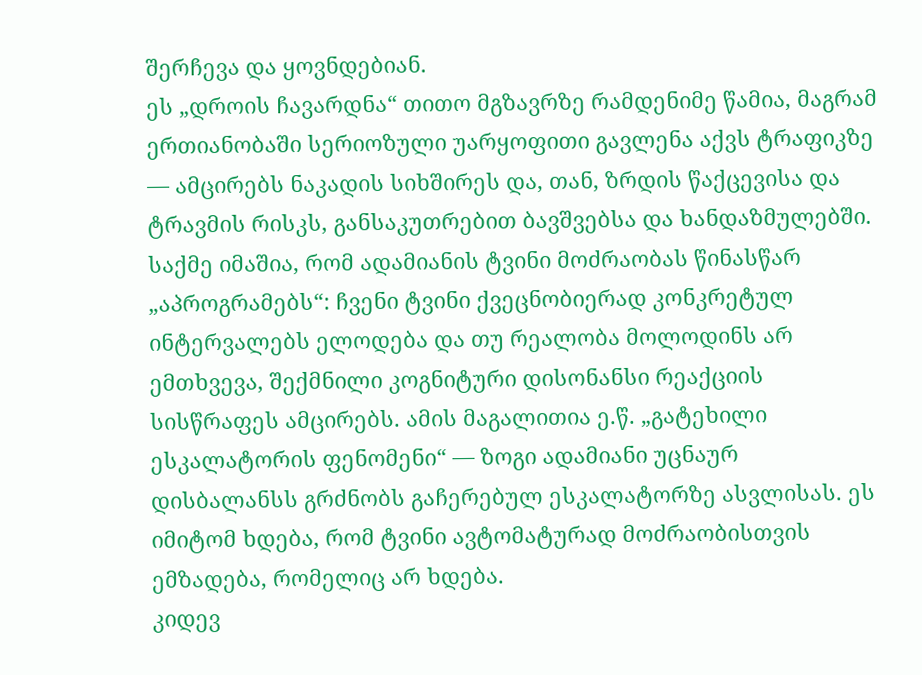შერჩევა და ყოვნდებიან.
ეს „დროის ჩავარდნა“ თითო მგზავრზე რამდენიმე წამია, მაგრამ ერთიანობაში სერიოზული უარყოფითი გავლენა აქვს ტრაფიკზე — ამცირებს ნაკადის სიხშირეს და, თან, ზრდის წაქცევისა და ტრავმის რისკს, განსაკუთრებით ბავშვებსა და ხანდაზმულებში.
საქმე იმაშია, რომ ადამიანის ტვინი მოძრაობას წინასწარ „აპროგრამებს“: ჩვენი ტვინი ქვეცნობიერად კონკრეტულ ინტერვალებს ელოდება და თუ რეალობა მოლოდინს არ ემთხვევა, შექმნილი კოგნიტური დისონანსი რეაქციის სისწრაფეს ამცირებს. ამის მაგალითია ე.წ. „გატეხილი ესკალატორის ფენომენი“ — ზოგი ადამიანი უცნაურ დისბალანსს გრძნობს გაჩერებულ ესკალატორზე ასვლისას. ეს იმიტომ ხდება, რომ ტვინი ავტომატურად მოძრაობისთვის ემზადება, რომელიც არ ხდება.
კიდევ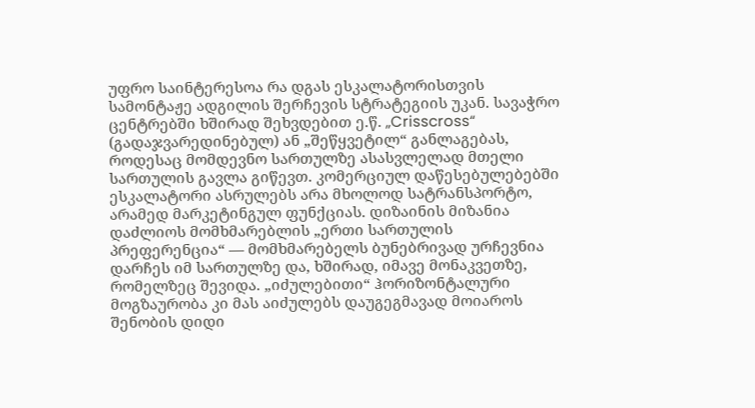უფრო საინტერესოა რა დგას ესკალატორისთვის სამონტაჟე ადგილის შერჩევის სტრატეგიის უკან. სავაჭრო ცენტრებში ხშირად შეხვდებით ე.წ. „Crisscross“ (გადაჯვარედინებულ) ან „შეწყვეტილ“ განლაგებას, როდესაც მომდევნო სართულზე ასასვლელად მთელი სართულის გავლა გიწევთ. კომერციულ დაწესებულებებში ესკალატორი ასრულებს არა მხოლოდ სატრანსპორტო, არამედ მარკეტინგულ ფუნქციას. დიზაინის მიზანია დაძლიოს მომხმარებლის „ერთი სართულის პრეფერენცია“ — მომხმარებელს ბუნებრივად ურჩევნია დარჩეს იმ სართულზე და, ხშირად, იმავე მონაკვეთზე, რომელზეც შევიდა. „იძულებითი“ ჰორიზონტალური მოგზაურობა კი მას აიძულებს დაუგეგმავად მოიაროს შენობის დიდი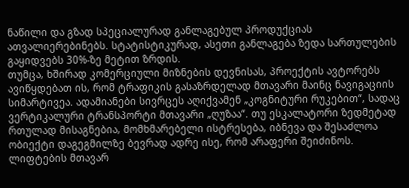ნაწილი და გზად სპეციალურად განლაგებულ პროდუქციას ათვალიერებინებს. სტატისტიკურად, ასეთი განლაგება ზედა სართულების გაყიდვებს 30%-ზე მეტით ზრდის.
თუმცა, ხშირად კომერციული მიზნების დევნისას, პროექტის ავტორებს ავიწყდებათ ის, რომ ტრაფიკის გასაზრდელად მთავარი მაინც ნავიგაციის სიმარტივეა. ადამიანები სივრცეს აღიქვამენ „კოგნიტური რუკებით“, სადაც ვერტიკალური ტრანსპორტი მთავარი „ღუზაა“. თუ ესკალატორი ზედმეტად რთულად მისაგნებია, მომხმარებელი ისტრესება, იბნევა და შესაძლოა ობიექტი დაგეგმილზე ბევრად ადრე ისე, რომ არაფერი შეიძინოს. ლიფტების მთავარ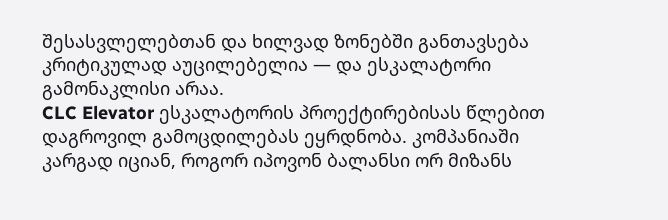შესასვლელებთან და ხილვად ზონებში განთავსება კრიტიკულად აუცილებელია — და ესკალატორი გამონაკლისი არაა.
CLC Elevator ესკალატორის პროექტირებისას წლებით დაგროვილ გამოცდილებას ეყრდნობა. კომპანიაში კარგად იციან, როგორ იპოვონ ბალანსი ორ მიზანს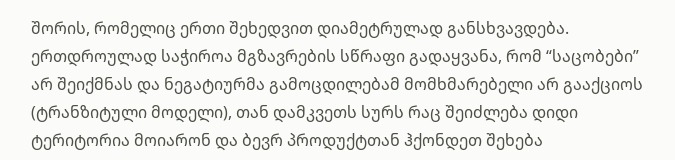შორის, რომელიც ერთი შეხედვით დიამეტრულად განსხვავდება. ერთდროულად საჭიროა მგზავრების სწრაფი გადაყვანა, რომ “საცობები” არ შეიქმნას და ნეგატიურმა გამოცდილებამ მომხმარებელი არ გააქციოს (ტრანზიტული მოდელი), თან დამკვეთს სურს რაც შეიძლება დიდი ტერიტორია მოიარონ და ბევრ პროდუქტთან ჰქონდეთ შეხება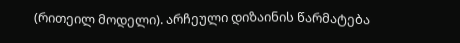(რითეილ მოდელი). არჩეული დიზაინის წარმატება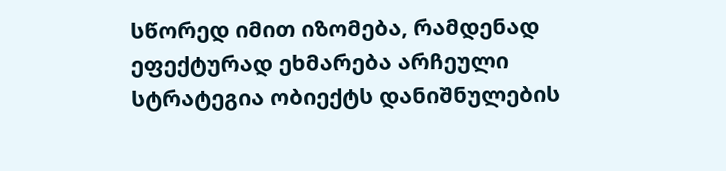სწორედ იმით იზომება, რამდენად ეფექტურად ეხმარება არჩეული სტრატეგია ობიექტს დანიშნულების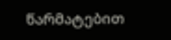წარმატებით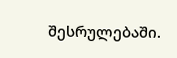შესრულებაში.